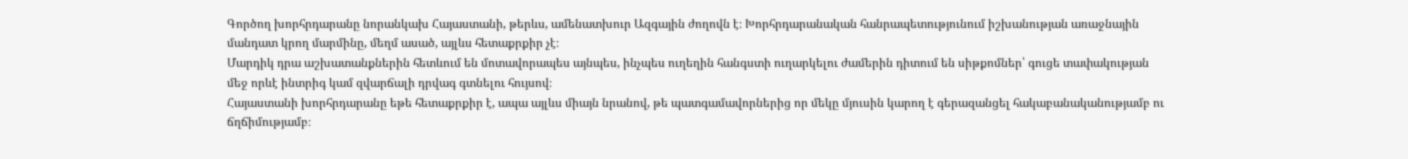Գործող խորհրդարանը նորանկախ Հայաստանի, թերևս, ամենատխուր Ազգային ժողովն է։ Խորհրդարանական հանրապետությունում իշխանության առաջնային մանդատ կրող մարմինը, մեղմ ասած, այլևս հետաքրքիր չէ։
Մարդիկ դրա աշխատանքներին հետևում են մոտավորապես այնպես, ինչպես ուղեղին հանգստի ուղարկելու ժամերին դիտում են սիթքոմներ՝ գուցե տափակության մեջ որևէ ինտրիգ կամ զվարճալի դրվագ գտնելու հույսով։
Հայաստանի խորհրդարանը եթե հետաքրքիր է, ապա այլևս միայն նրանով, թե պատգամավորներից որ մեկը մյուսին կարող է գերազանցել հակաբանականությամբ ու ճղճիմությամբ։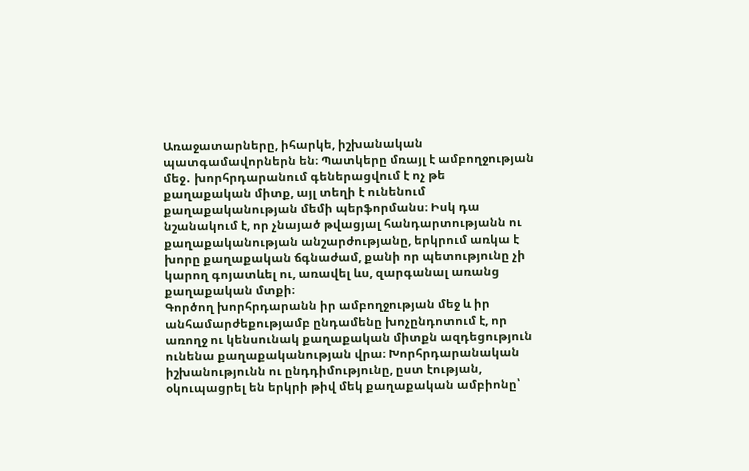Առաջատարները, իհարկե, իշխանական պատգամավորներն են։ Պատկերը մռայլ է ամբողջության մեջ․ խորհրդարանում գեներացվում է ոչ թե քաղաքական միտք, այլ տեղի է ունենում քաղաքականության մեմի պերֆորմանս։ Իսկ դա նշանակում է, որ չնայած թվացյալ հանդարտությանն ու քաղաքականության անշարժությանը, երկրում առկա է խորը քաղաքական ճգնաժամ, քանի որ պետությունը չի կարող գոյատևել ու, առավել ևս, զարգանալ առանց քաղաքական մտքի։
Գործող խորհրդարանն իր ամբողջության մեջ և իր անհամարժեքությամբ ընդամենը խոչընդոտում է, որ առողջ ու կենսունակ քաղաքական միտքն ազդեցություն ունենա քաղաքականության վրա։ Խորհրդարանական իշխանությունն ու ընդդիմությունը, ըստ էության, օկուպացրել են երկրի թիվ մեկ քաղաքական ամբիոնը՝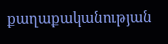քաղաքականության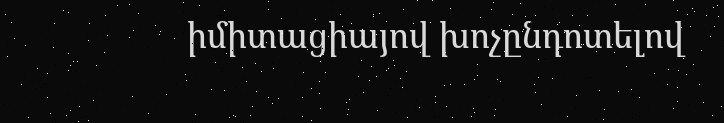իմիտացիայով խոչընդոտելով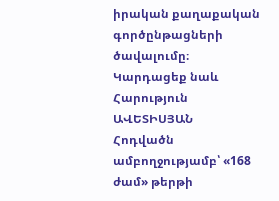իրական քաղաքական գործընթացների ծավալումը։
Կարդացեք նաև
Հարություն ԱՎԵՏԻՍՅԱՆ
Հոդվածն ամբողջությամբ՝ «168 ժամ» թերթի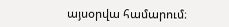այսօրվա համարում։